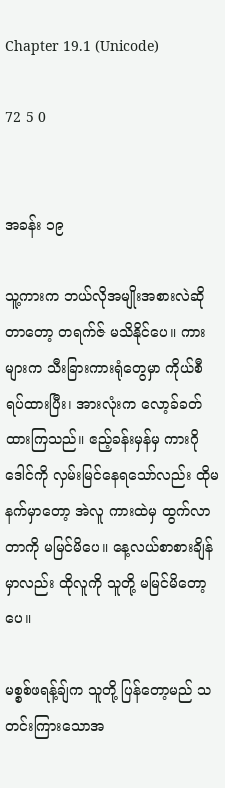Chapter 19.1 (Unicode)

72 5 0


အခန်း ၁၉

သူ့ကားက ဘယ်လိုအမျိုးအစားလဲဆိုတာတော့ တရက်ဇ် မသိနိုင်ပေ။ ကားများက သီးခြားကားရုံတွေမှာ ကိုယ်စီ ရပ်ထားပြီး၊ အားလုံးက လော့ခ်ခတ်ထားကြသည်။ ဧည့်ခန်းမှန်မှ ကားဂိုဒေါင်ကို လှမ်းမြင်နေရသော်လည်း ထိုမနက်မှာတော့ အဲလူ ကားထဲမှ ထွက်လာတာကို မမြင်မိပေ။ နေ့လယ်စာစားချိန်မှာလည်း ထိုလူကို သူတို့ မမြင်မိတော့ပေ။

မစ္စစ်ဖရန့်ချ်က သူတို့ ပြန်တော့မည် သတင်းကြားသောအ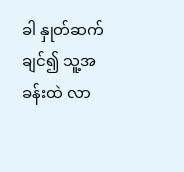ခါ နှုတ်ဆက်ချင်၍ သူ့အခန်းထဲ လာ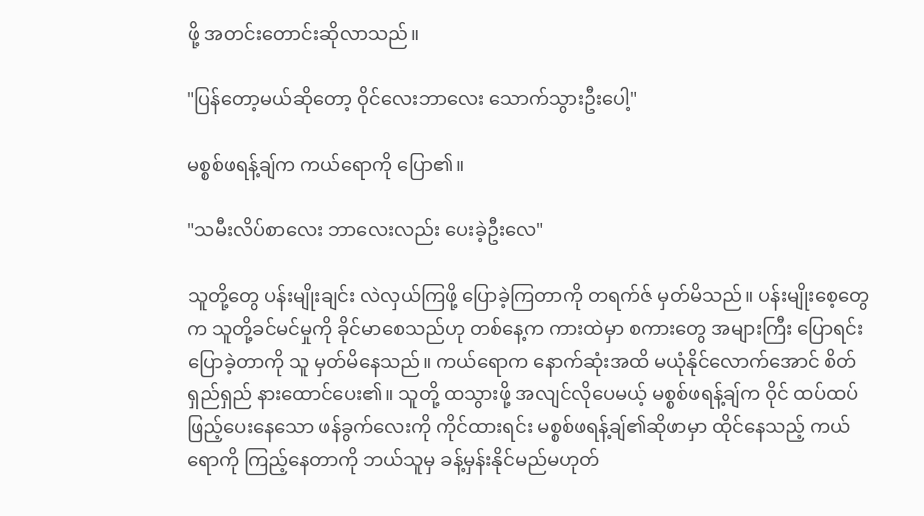ဖို့ အတင်းတောင်းဆိုလာသည်။

"ပြန်တော့မယ်ဆိုတော့ ဝိုင်လေးဘာလေး သောက်သွားဦးပေါ့"

မစ္စစ်ဖရန့်ချ်က ကယ်ရောကို ပြော၏။

"သမီးလိပ်စာလေး ဘာလေးလည်း ပေးခဲ့ဦးလေ"

သူတို့တွေ ပန်းမျိုးချင်း လဲလှယ်ကြဖို့ ပြောခဲ့ကြတာကို တရက်ဇ် မှတ်မိသည်။ ပန်းမျိုးစေ့တွေက သူတို့ခင်မင်မှုကို ခိုင်မာစေသည်ဟု တစ်နေ့က ကားထဲမှာ စကားတွေ အများကြီး ပြောရင်း ပြောခဲ့တာကို သူ မှတ်မိနေသည်။ ကယ်ရောက နောက်ဆုံးအထိ မယုံနိုင်လောက်အောင် စိတ်ရှည်ရှည် နားထောင်ပေး၏။ သူတို့ ထသွားဖို့ အလျင်လိုပေမယ့် မစ္စစ်ဖရန့်ချ်က ဝိုင် ထပ်ထပ်ဖြည့်ပေးနေသော ဖန်ခွက်လေးကို ကိုင်ထားရင်း မစ္စစ်ဖရန့်ချ်၏ဆိုဖာမှာ ထိုင်နေသည့် ကယ်ရောကို ကြည့်နေတာကို ဘယ်သူမှ ခန့်မှန်းနိုင်မည်မဟုတ်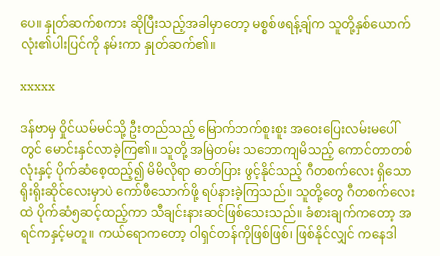ပေ။ နှုတ်ဆက်စကား ဆိုပြီးသည့်အခါမှာတော့ မစ္စစ်ဖရန့်ချ်က သူတို့နှစ်ယောက်လုံး၏ပါးပြင်ကို နမ်းကာ နှုတ်ဆက်၏။

xxxxx

ဒန်ဗာမှ ဝှိုင်ယမ်မင်သို့ ဦးတည်သည့် မြောက်ဘက်စူးစူး အဝေးပြေးလမ်းမပေါ်တွင် မောင်းနှင်လာခဲ့ကြ၏။ သူတို့ အမြဲတမ်း သဘောကျမိသည့် ကောင်တာတစ်လုံးနှင့် ပိုက်ဆံစေ့ထည့်၍ မိမိလိုရာ ဓာတ်ပြား ဖွင့်နိုင်သည့် ဂီတစက်လေး ရှိသော ရိုးရိုးဆိုင်လေးမှာပဲ ကော်ဖီသောက်ဖို့ ရပ်နားခဲ့ကြသည်။ သူတို့တွေ ဂီတစက်လေးထဲ ပိုက်ဆံ၅ဆင့်ထည့်ကာ သီချင်းနားဆင်ဖြစ်သေးသည်။ ခံစားချက်ကတော့ အရင်ကနှင့်မတူ။ ကယ်ရောကတော့ ဝါရှင်တန်ကိုဖြစ်ဖြစ်၊ ဖြစ်နိုင်လျှင် ကနေဒါ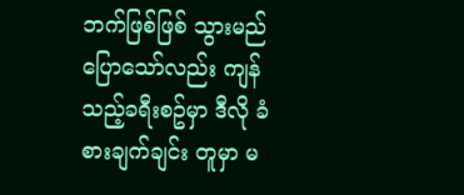ဘက်ဖြစ်ဖြစ် သွားမည် ပြောသော်လည်း ကျန်သည့်ခရီးစဥ်မှာ ဒီလို ခံစားချက်ချင်း တူမှာ မ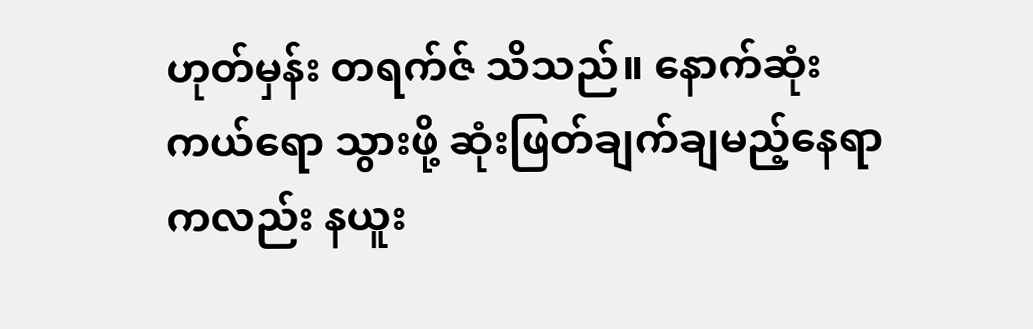ဟုတ်မှန်း တရက်ဇ် သိသည်။ နောက်ဆုံး ကယ်ရော သွားဖို့ ဆုံးဖြတ်ချက်ချမည့်နေရာကလည်း နယူး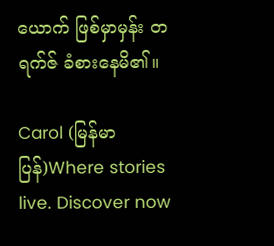ယောက် ဖြစ်မှာမှန်း တရက်ဇ် ခံစားနေမိ၏။

Carol (မြန်မာပြန်)Where stories live. Discover now